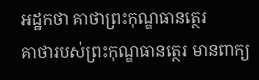អដ្ឋកថា គាថាព្រះកុណ្ឌធានត្ថេរ
គាថារបស់ព្រះកុណ្ឌធានត្ថេរ មានពាក្យ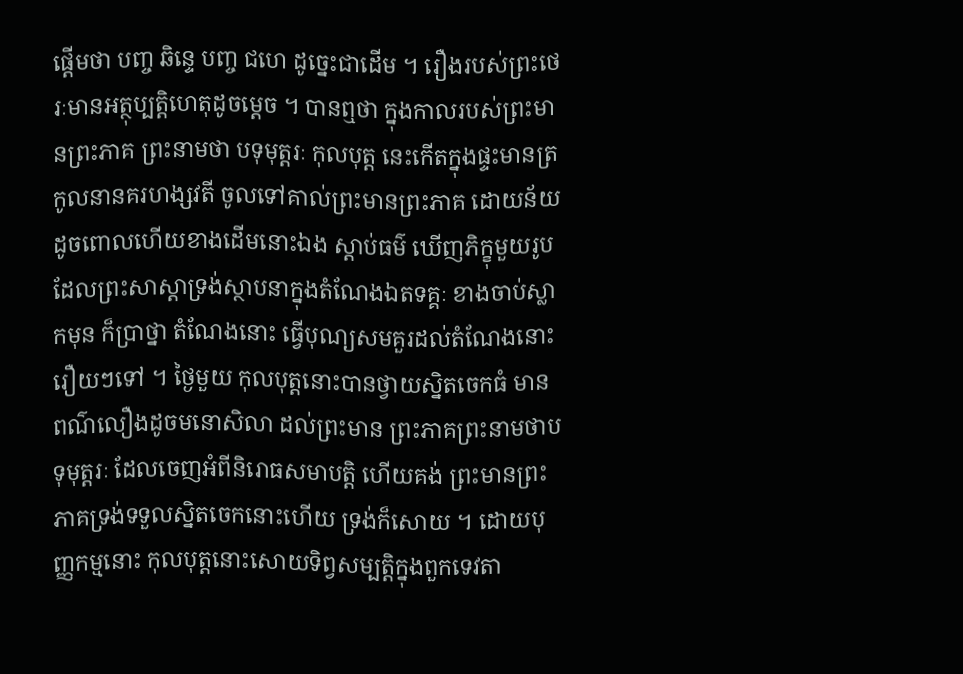ផ្តើមថា បញ្ច ឆិន្ទេ បញ្ច ជហេ ដូច្នេះជាដើម ។ រឿងរបស់ព្រះថេរៈមានអត្ថុប្បត្តិហេតុដូចម្តេច ។ បានឮថា ក្នុងកាលរបស់ព្រះមានព្រះភាគ ព្រះនាមថា បទុមុត្តរៈ កុលបុត្ត នេះកើតក្នុងផ្ទះមានត្រកូលនានគរហង្សវតី ចូលទៅគាល់ព្រះមានព្រះភាគ ដោយន័យដូចពោលហើយខាងដើមនោះឯង ស្តាប់ធម៌ ឃើញភិក្ខុមួយរូប ដែលព្រះសាស្តាទ្រង់ស្ថាបនាក្នុងតំណែងឯតទគ្គៈ ខាងចាប់ស្លាកមុន ក៏ប្រាថ្នា តំណែងនោះ ធ្វើបុណ្យសមគួរដល់តំណែងនោះ រឿយៗទៅ ។ ថ្ងៃមួយ កុលបុត្តនោះបានថ្វាយស្និតចេកធំ មានពណ៌លឿងដូចមនោសិលា ដល់ព្រះមាន ព្រះភាគព្រះនាមថាបទុមុត្តរៈ ដែលចេញអំពីនិរោធសមាបត្តិ ហើយគង់ ព្រះមានព្រះភាគទ្រង់ទទួលស្និតចេកនោះហើយ ទ្រង់ក៏សោយ ។ ដោយបុញ្ញកម្មនោះ កុលបុត្តនោះសោយទិព្វសម្បត្តិក្នុងពួកទេវតា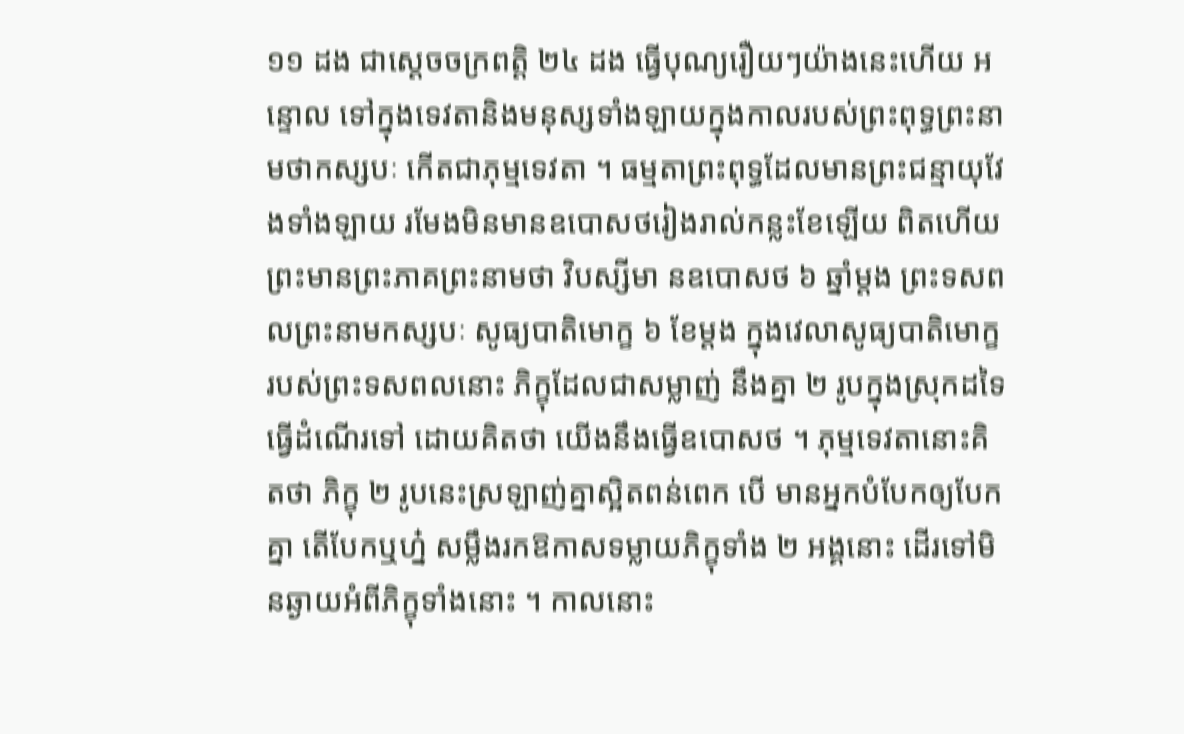១១ ដង ជាស្តេចចក្រពត្តិ ២៤ ដង ធ្វើបុណ្យរឿយៗយ៉ាងនេះហើយ អន្ទោល ទៅក្នុងទេវតានិងមនុស្សទាំងឡាយក្នុងកាលរបស់ព្រះពុទ្ធព្រះនាមថាកស្សបៈ កើតជាភុម្មទេវតា ។ ធម្មតាព្រះពុទ្ធដែលមានព្រះជន្មាយុវែងទាំងឡាយ រមែងមិនមានឧបោសថរៀងរាល់កន្លះខែឡើយ ពិតហើយ ព្រះមានព្រះភាគព្រះនាមថា វិបស្សីមា នឧបោសថ ៦ ឆ្នាំម្តង ព្រះទសពលព្រះនាមកស្សបៈ សូធ្យបាតិមោក្ខ ៦ ខែម្តង ក្នុងវេលាសូធ្យបាតិមោក្ខរបស់ព្រះទសពលនោះ ភិក្ខុដែលជាសម្លាញ់ នឹងគ្នា ២ រូបក្នុងស្រុកដទៃ ធ្វើដំណើរទៅ ដោយគិតថា យើងនឹងធ្វើឧបោសថ ។ ភុម្មទេវតានោះគិតថា ភិក្ខុ ២ រូបនេះស្រឡាញ់គ្នាស្អិតពន់ពេក បើ មានអ្នកបំបែកឲ្យបែកគ្នា តើបែកឬហ្ន៎ សម្លឹងរកឱកាសទម្លាយភិក្ខុទាំង ២ អង្គនោះ ដើរទៅមិនឆ្ងាយអំពីភិក្ខុទាំងនោះ ។ កាលនោះ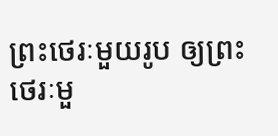ព្រះថេរៈមួយរូប ឲ្យព្រះថេរៈមួ